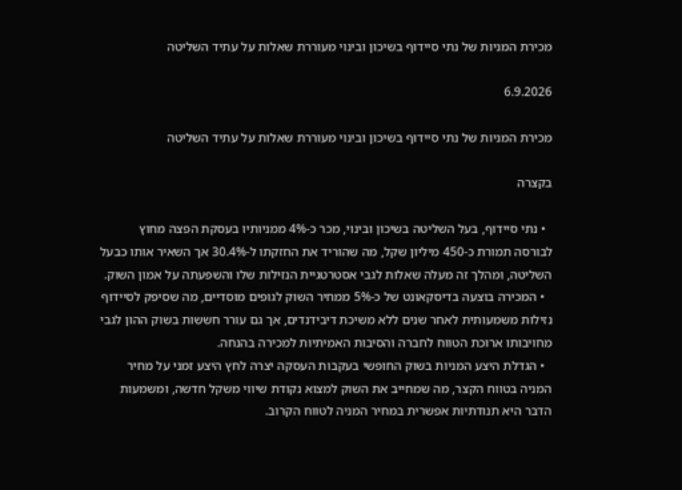מכירת המניות של נתי סיידוף בשיכון ובינוי מעוררת שאלות על עתיד השליטה

6.9.2026

מכירת המניות של נתי סיידוף בשיכון ובינוי מעוררת שאלות על עתיד השליטה

בקצרה

  • נתי סיידוף, בעל השליטה בשיכון ובינוי, מכר כ-4% ממניותיו בעסקת הפצה מחוץ לבורסה תמורת כ-450 מיליון שקל, מה שהוריד את החזקתו ל-30.4% אך השאיר אותו כבעל השליטה, ומהלך זה מעלה שאלות לגבי אסטרטגיית הנזילות שלו והשפעתה על אמון השוק.
  • המכירה בוצעה בדיסקאונט של כ-5% ממחיר השוק לגופים מוסדיים, מה שסיפק לסיידוף נזילות משמעותית לאחר שנים ללא משיכת דיבידנדים, אך גם עורר חששות בשוק ההון לגבי מחויבותו ארוכת הטווח לחברה והסיבות האמיתיות למכירה בהנחה.
  • הגדלת היצע המניות בשוק החופשי בעקבות העסקה יצרה לחץ היצע זמני על מחיר המניה בטווח הקצר, מה שמחייב את השוק למצוא נקודת שיווי משקל חדשה, ומשמעות הדבר היא תנודתיות אפשרית במחיר המניה לטווח הקרוב.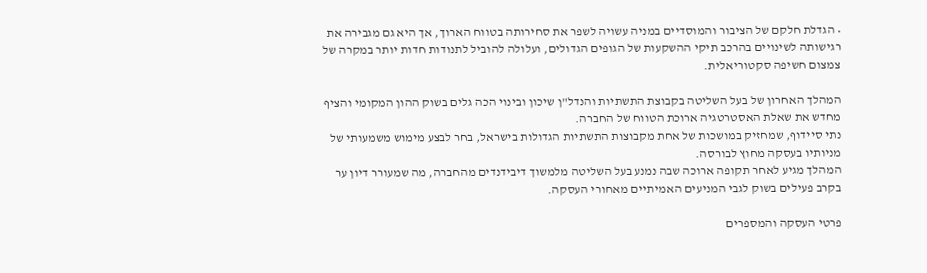• הגדלת חלקם של הציבור והמוסדיים במניה עשויה לשפר את סחירותה בטווח הארוך, אך היא גם מגבירה את רגישותה לשינויים בהרכב תיקי ההשקעות של הגופים הגדולים, ועלולה להוביל לתנודות חדות יותר במקרה של צמצום חשיפה סקטוריאלית.

המהלך האחרון של בעל השליטה בקבוצת התשתיות והנדל"ן שיכון ובינוי הכה גלים בשוק ההון המקומי והציף מחדש את שאלת האסטרטגיה ארוכת הטווח של החברה.
נתי סיידוף, שמחזיק במושכות של אחת מקבוצות התשתיות הגדולות בישראל, בחר לבצע מימוש משמעותי של מניותיו בעסקה מחוץ לבורסה.
המהלך מגיע לאחר תקופה ארוכה שבה נמנע בעל השליטה מלמשוך דיבידנדים מהחברה, מה שמעורר דיון ער בקרב פעילים בשוק לגבי המניעים האמיתיים מאחורי העסקה.

פרטי העסקה והמספרים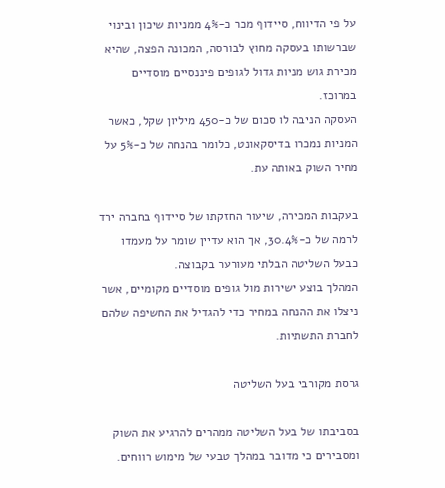על פי הדיווח, סיידוף מכר כ-4% ממניות שיכון ובינוי שברשותו בעסקה מחוץ לבורסה, המכונה הפצה, שהיא מכירת גוש מניות גדול לגופים פיננסיים מוסדיים במרוכז.
העסקה הניבה לו סכום של כ-450 מיליון שקל, כאשר המניות נמכרו בדיסקאונט, כלומר בהנחה של כ-5% על מחיר השוק באותה עת.

בעקבות המכירה, שיעור החזקתו של סיידוף בחברה ירד לרמה של כ-30.4%, אך הוא עדיין שומר על מעמדו כבעל השליטה הבלתי מעורער בקבוצה.
המהלך בוצע ישירות מול גופים מוסדיים מקומיים, אשר ניצלו את ההנחה במחיר כדי להגדיל את החשיפה שלהם לחברת התשתיות.

גרסת מקורבי בעל השליטה

בסביבתו של בעל השליטה ממהרים להרגיע את השוק ומסבירים כי מדובר במהלך טבעי של מימוש רווחים.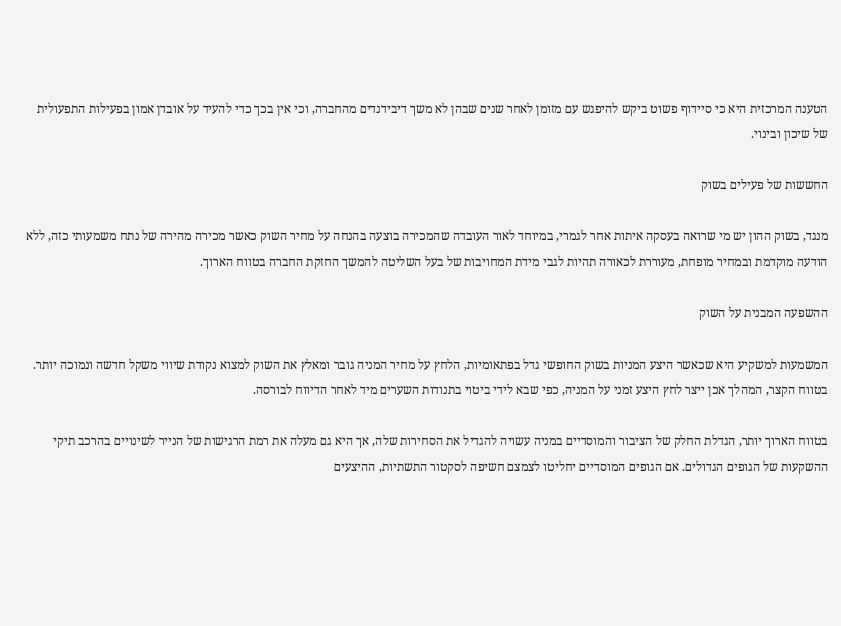הטענה המרכזית היא כי סיידוף פשוט ביקש להיפגש עם מזומן לאחר שנים שבהן לא משך דיבידנדים מהחברה, וכי אין בכך כדי להעיד על אובדן אמון בפעילות התפעולית של שיכון ובינוי.

החששות של פעילים בשוק

מנגד, בשוק ההון יש מי שרואה בעסקה איתות אחר לגמרי, במיוחד לאור העובדה שהמכירה בוצעה בהנחה על מחיר השוק כאשר מכירה מהירה של נתח משמעותי כזה, ללא הודעה מוקדמת ובמחיר מופחת, מעוררת לכאורה תהיות לגבי מידת המחויבות של בעל השליטה להמשך החזקת החברה בטווח הארוך.

ההשפעה המבנית על השוק

המשמעות למשקיע היא שכאשר היצע המניות בשוק החופשי גדל בפתאומיות, הלחץ על מחיר המניה גובר ומאלץ את השוק למצוא נקודת שיווי משקל חדשה ונמוכה יותר.
בטווח הקצר, המהלך אכן ייצר לחץ היצע זמני על המניה, כפי שבא לידי ביטוי בתנודות השערים מיד לאחר הדיווח לבורסה.

בטווח הארוך יותר, הגדלת החלק של הציבור והמוסדיים במניה עשויה להגדיל את הסחירות שלה, אך היא גם מעלה את רמת הרגישות של הנייר לשינויים בהרכב תיקי ההשקעות של הגופים הגדולים. אם הגופים המוסדיים יחליטו לצמצם חשיפה לסקטור התשתיות, ההיצעים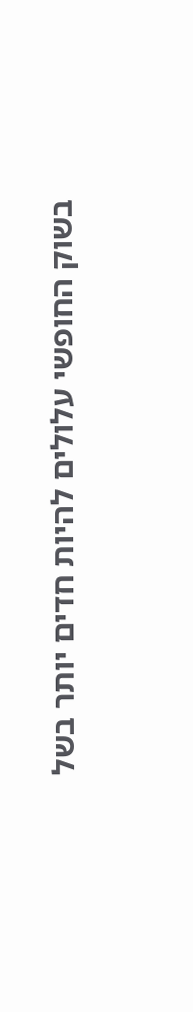בשוק החופשי עלולים להיות חדים יותר בשל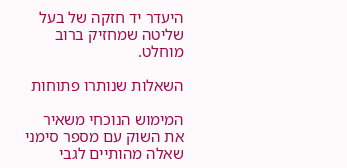היעדר יד חזקה של בעל שליטה שמחזיק ברוב מוחלט.

השאלות שנותרו פתוחות

המימוש הנוכחי משאיר את השוק עם מספר סימני שאלה מהותיים לגבי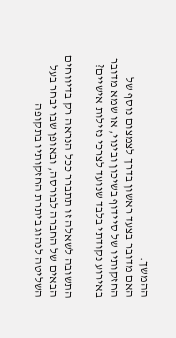ההמשך.
האם מדובר בצעד ראשון בדרך לצמצום נוסף של החזקותיו של סיידוף בשיכון ובינוי, או שמא מדובר באירוע נקודתי בלבד שנועד לצרכי נזילות אישיים?

התשובה לשאלה זו תתברר ככל הנראה רק בדיווחים הבאים של החברה לבורסה, ובאופן שבו יבחר בעל השליטה לנהוג ביתרת החזקותיו בתקופה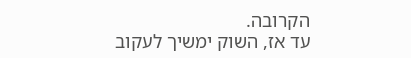הקרובה.
עד אז, השוק ימשיך לעקוב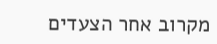מקרוב אחר הצעדים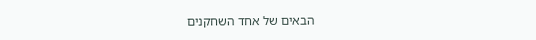הבאים של אחד השחקנים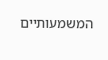המשמעותיים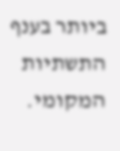ביותר בענף התשתיות המקומי.